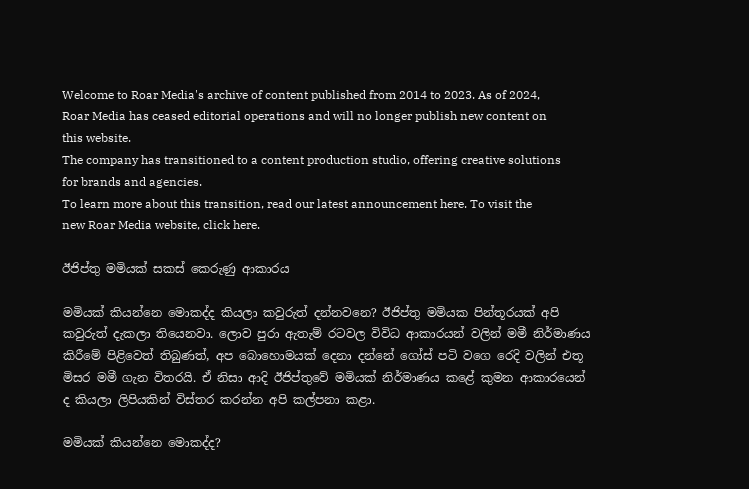Welcome to Roar Media's archive of content published from 2014 to 2023. As of 2024, Roar Media has ceased editorial operations and will no longer publish new content on this website.
The company has transitioned to a content production studio, offering creative solutions for brands and agencies.
To learn more about this transition, read our latest announcement here. To visit the new Roar Media website, click here.

ඊජිප්තු මමියක් සකස් කෙරුණු ආකාරය

මමියක් කියන්නෙ මොකද්ද කියලා කවුරුත් දන්නවනෙ? ඊජිප්තු මමියක පින්තූරයක් අපි කවුරුත් දැකලා තියෙනවා. ලොව පුරා ඇතැම් රටවල විවිධ ආකාරයන් වලින් මමී නිර්මාණය කිරීමේ පිළිවෙත් තිබුණත්, අප බොහොමයක් දෙනා දන්නේ ගෝස් පටි වගෙ රෙදි වලින් එතූ මිසර මමී ගැන විතරයි. ඒ නිසා ආදි ඊජිප්තුවේ මමියක් නිර්මාණය කළේ කුමන ආකාරයෙන් ද කියලා ලිපියකින් විස්තර කරන්න අපි කල්පනා කළා.

මමියක් කියන්නෙ මොකද්ද?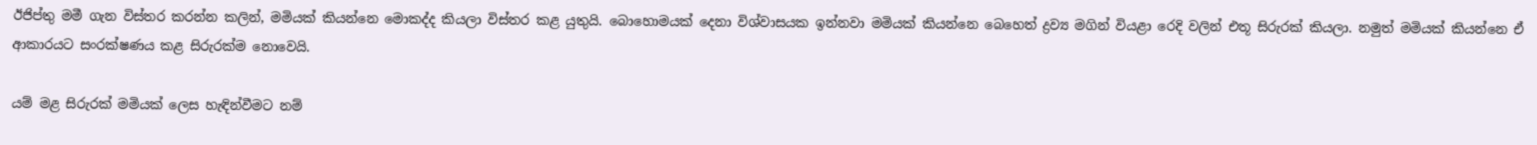ඊජිප්තු මමී ගැන විස්තර කරන්න කලින්, මමියක් කියන්නෙ මොකද්ද කියලා විස්තර කළ යුතුයි. බොහොමයක් දෙනා විශ්වාසයක ඉන්නවා මමියක් කියන්නෙ බෙහෙත් ද්‍රව්‍ය මගින් වියළා රෙදි වලින් එතූ සිරුරක් කියලා. නමුත් මමියක් කියන්නෙ ඒ ආකාරයට සංරක්ෂණය කළ සිරුරක්ම නොවෙයි.

යම් මළ සිරුරක් මමියක් ලෙස හැඳින්වීමට නම්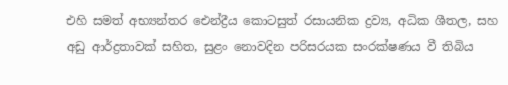එහි සමත් අභ්‍යන්තර ඓන්ද්‍රීය කොටසුත් රසායනික ද්‍රව්‍ය, අධික ශීතල, සහ අඩු ආර්ද්‍රතාවක් සහිත, සුළං නොවදින පරිසරයක සංරක්ෂණය වී තිබිය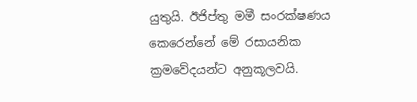යුතුයි. ඊජිප්තු මමී සංරක්ෂණය කෙරෙන්නේ මේ රසායනික ක්‍රමවේදයන්ට අනුකූලවයි.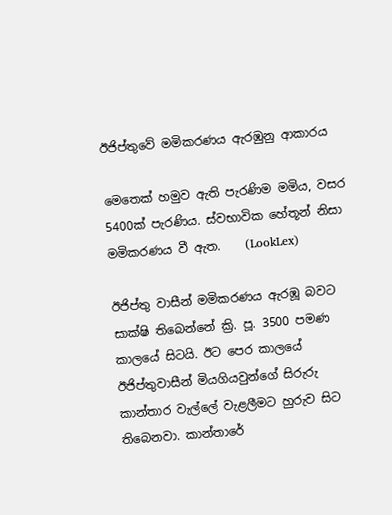ඊජිප්තුවේ මමිකරණය ඇරඹුනු ආකාරය

මෙතෙක් හමුව ඇති පැරණිම මමිය, වසර 5400ක් පැරණිය. ස්වභාවික හේතූන් නිසා මමිකරණය වී ඇත.    (LookLex)

ඊජිප්තු වාසීන් මමිකරණය ඇරඹූ බවට සාක්ෂි තිබෙන්නේ ක්‍රි. පූ. 3500 පමණ කාලයේ සිටයි. ඊට පෙර කාලයේ ඊජිප්තුවාසීන් මියගියවුන්ගේ සිරුරු කාන්තාර වැල්ලේ වැළලීමට හුරුව සිට තිබෙනවා. කාන්තාරේ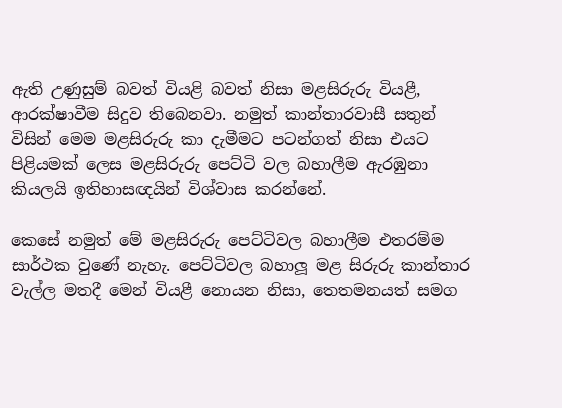ඇති උණුසුම් බවත් වියළි බවත් නිසා මළසිරුරු වියළී, ආරක්ෂාවීම සිදුව තිබෙනවා. නමුත් කාන්තාරවාසී සතුන් විසින් මෙම මළසිරුරු කා දැමීමට පටන්ගත් නිසා එයට පිළියමක් ලෙස මළසිරුරු පෙට්ටි වල බහාලීම ඇරඹුනා කියලයි ඉතිහාසඥයින් විශ්වාස කරන්නේ.

කෙසේ නමුත් මේ මළසිරුරු පෙට්ටිවල බහාලීම එතරම්ම සාර්ථක වුණේ නැහැ. පෙට්ටිවල බහාලූ මළ සිරුරු කාන්තාර වැල්ල මතදී මෙන් වියළී නොයන නිසා, තෙතමනයත් සමග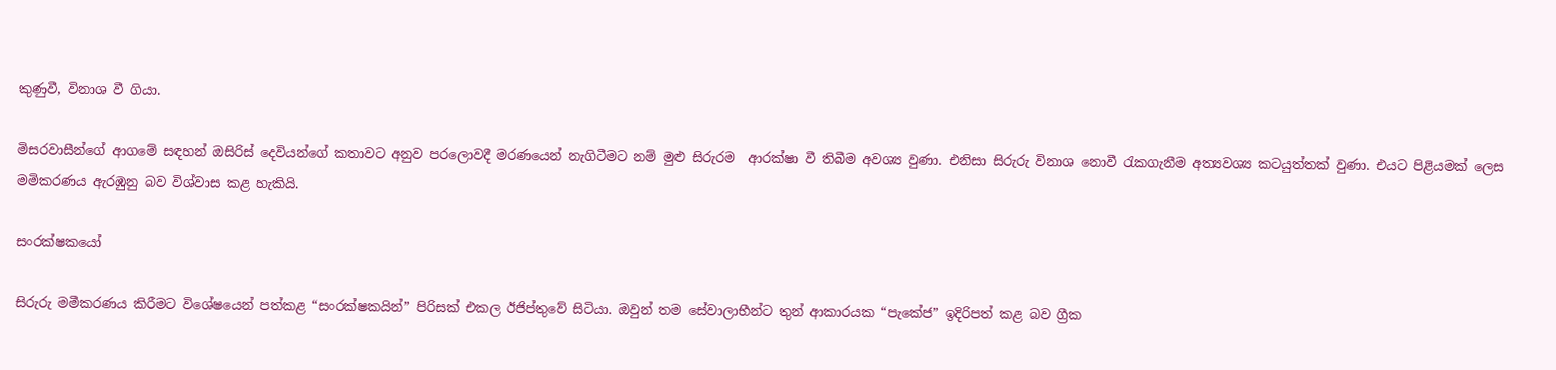කුණුවී, විනාශ වී ගියා.

මිසරවාසීන්ගේ ආගමේ සඳහන් ඔසිරිස් දෙවියන්ගේ කතාවට අනුව පරලොවදී මරණයෙන් නැගිටීමට නම් මුළු සිරුරම  ආරක්ෂා වී තිබීම අවශ්‍ය වුණා. එනිසා සිරුරු විනාශ නොවී ‍රැකගැනීම අත්‍යවශ්‍ය කටයුත්තක් වුණා. එයට පිළියමක් ලෙස මමිකරණය ඇරඹුනු බව විශ්වාස කළ හැකියි.

සංරක්ෂකයෝ

සිරුරු මමීකරණය කිරීමට විශේෂයෙන් පත්කළ “සංරක්ෂකයින්” පිරිසක් එකල ඊජිප්තුවේ සිටියා. ඔවුන් තම සේවාලාභීන්ට තුන් ආකාරයක “පැකේජ” ඉදිරිපත් කළ බව ග්‍රීක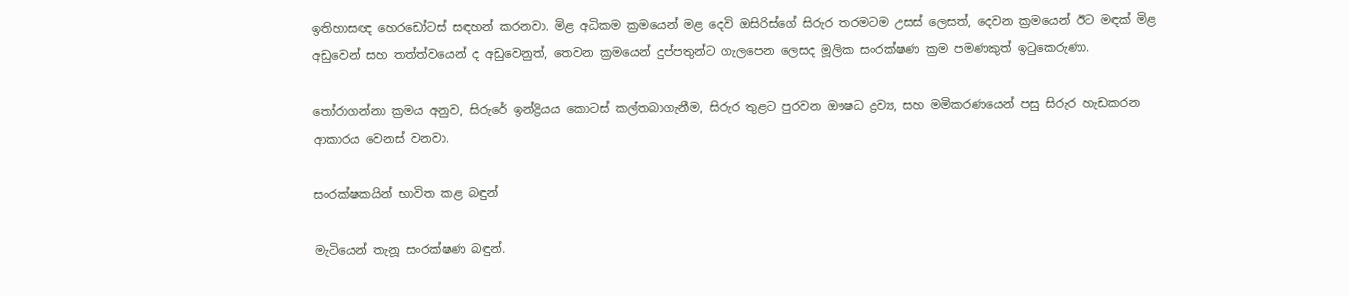ඉතිහාසඥ හෙරඩෝටස් සඳහන් කරනවා. මිළ අධිකම ක්‍රමයෙන් මළ දෙවි ඔසිරිස්ගේ සිරුර තරමටම උසස් ලෙසත්, දෙවන ක්‍රමයෙන් ඊට මඳක් මිළ අඩුවෙන් සහ තත්ත්වයෙන් ද අඩුවෙනුත්, තෙවන ක්‍රමයෙන් දුප්පතුන්ට ගැලපෙන ලෙසද මූලික සංරක්ෂණ ක්‍රම පමණකුත් ඉ‍ටුකෙරුණා.

තෝරාගන්නා ක්‍රමය අනුව, සිරුරේ ඉන්ද්‍රියය කොටස් කල්තබාගැනීම, සිරුර තුළට පුරවන ඖෂධ ද්‍රව්‍ය, සහ මමිකරණයෙන් පසු සිරුර හැඩකරන ආකාරය වෙනස් වනවා.

සංරක්ෂකයින් භාවිත කළ බඳුන්

මැටියෙන් තැනූ සංරක්ෂණ බඳුන්.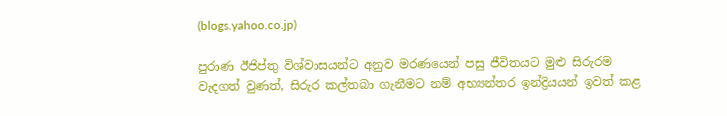(blogs.yahoo.co.jp)

පුරාණ ඊජිප්තු විශ්වාසයන්ට අනුව මරණයෙන් පසු ජීවිතයට මුළු සිරුරම වැදගත් වුණත්, සිරුර කල්තබා ගැනීමට නම් අභ්‍යන්තර ඉන්ද්‍රියයන් ඉවත් කළ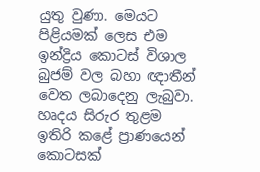යුතු වුණා. මෙයට පිළියමක් ලෙස එම ඉන්ද්‍රිය කොටස් විශාල බුජම් වල බහා ඥාතීන් වෙත ලබාදෙනු ලැබුවා. හෘදය සිරුර තුළම ඉතිරි කළේ ප්‍රාණයෙන් කොටසක්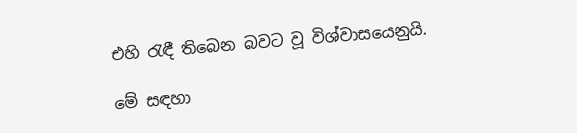එහි ‍රැඳී තිබෙන බවට වූ විශ්වාසයෙනුයි.

මේ සඳහා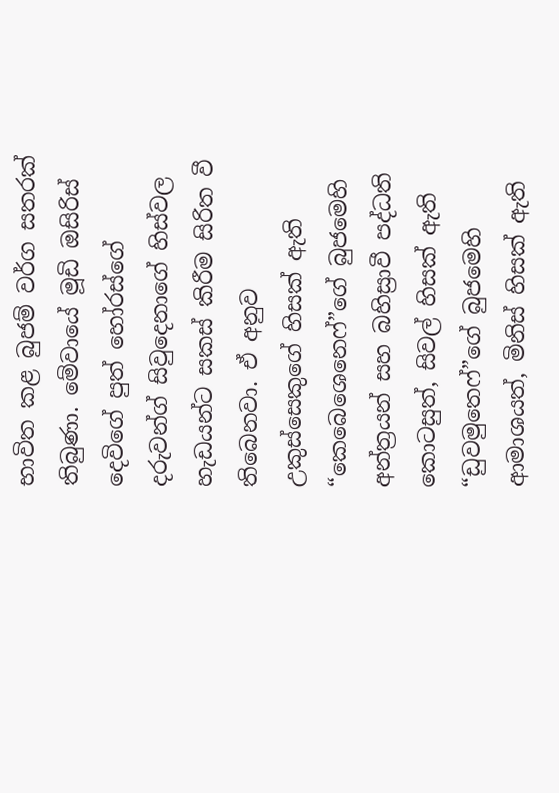භාවිත කළ බුජම් වර්ග සතරක් තිබුණා. මේවායේ මූඩි ඔසිරිස් දෙවිගේ පුත් හෝරස්ගේ දරුවන්ග් සිවුදෙනාගේ හිස්වල හැඩයන්ට සකස් කිරීම සිරිත වී තිබෙනවා. ඒ අනුව උකුස්සෙකුගේ හිසක් ඇති “කෙබෙශෙනෙෆ්”ගේ බුජමෙහි අන්ත්‍රයන් සහ බහිස්‍රාවී පද්ධති කොටසුත්, සිවල් හිසක් ඇති “ඩුවමුතෙෆ්”ගේ බුජමෙහි ආමාශයත්, මිනිස් හිසක් ඇති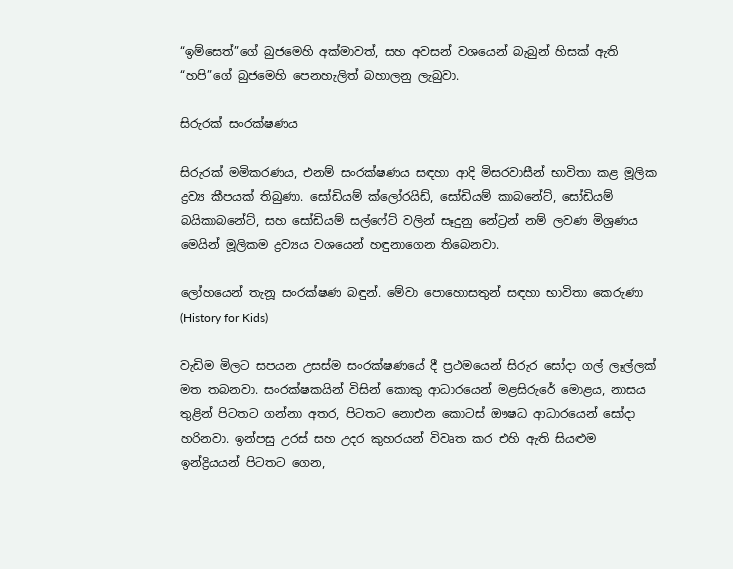“ඉම්සෙත්”ගේ බුජමෙහි අක්මාවත්, සහ අවසන් වශයෙන් බැබුන් හිසක් ඇති “හපි”ගේ බුජමෙහි පෙනහැලිත් බහාලනු ලැබුවා.

සිරුරක් සංරක්ෂණය

සිරුරක් මමිකරණය, එනම් සංරක්ෂණය සඳහා ආදි මිසරවාසීන් භාවිතා කළ මූලික ද්‍රව්‍ය කීපයක් තිබුණා. සෝඩියම් ක්ලෝරයිඩ්, සෝඩියම් කාබනේට්, සෝඩියම් බයිකාබනේට්, සහ සෝඩියම් සල්ෆේට් වලින් සෑදුනු නේට්‍රන් නම් ලවණ මිශ්‍රණය මෙයින් මූලිකම ද්‍රව්‍යය වශයෙන් හඳුනාගෙන තිබෙනවා.

ලෝහයෙන් තැනූ සංරක්ෂණ බඳුන්. මේවා පොහොසතුන් සඳහා භාවිතා කෙරුණා    (History for Kids)

වැඩිම මිලට සපයන උසස්ම සංරක්ෂණයේ දී ප්‍රථමයෙන් සිරුර සෝදා ගල් ලෑල්ලක් මත තබනවා. සංරක්ෂකයින් විසින් කොකු ආධාරයෙන් මළසිරුරේ මොළය, නාසය තුළින් පිටතට ගන්නා අතර, පිටතට නොඑන කොටස් ඖෂධ ආධාරයෙන් සෝදා හරිනවා. ඉන්පසු උරස් සහ උදර කුහරයන් විවෘත කර එහි ඇති සියළුම ඉන්ද්‍රියයන් පිටතට ගෙන,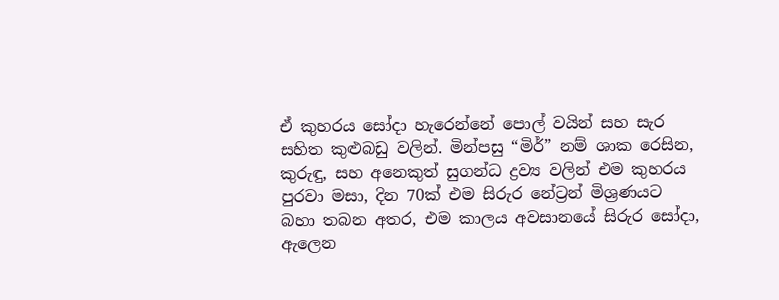ඒ කුහරය සෝදා හැරෙන්නේ පොල් වයින් සහ සැර සහිත කුළුබඩු වලින්. මින්පසු “මිර්” නම් ශාක රෙසින, කුරුඳු, සහ අනෙකුත් සුගන්ධ ද්‍රව්‍ය වලින් එම කුහරය පුරවා මසා, දින 70ක් එම සිරුර නේට්‍රන් මිශ්‍රණයට බහා තබන අතර, එම කාලය අවසානයේ සිරුර සෝදා, ඇලෙන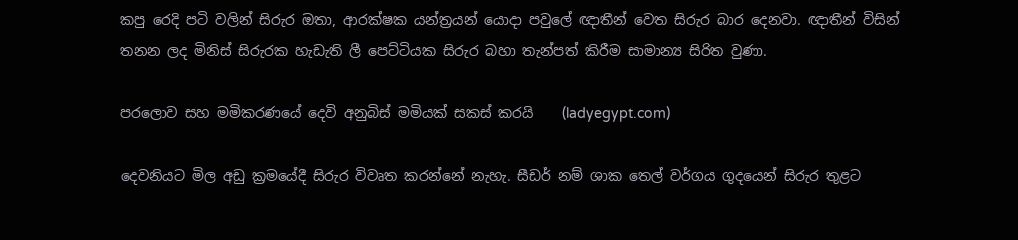කපු රෙදි පටි වලින් සිරුර ඔතා, ආරක්ෂක යන්ත්‍රයන් යොදා පවුලේ ඥාතීන් වෙත සිරුර බාර දෙනවා. ඥාතීන් විසින් තනන ලද මිනිස් සිරුරක හැඩැති ලී පෙට්ටියක සිරුර බහා තැන්පත් කිරීම සාමාන්‍ය සිරිත වුණා.

පරලොව සහ මමිකරණයේ දෙවි අනුබිස් මමියක් සකස් කරයි    (ladyegypt.com)

දෙවනියට මිල අඩු ක්‍රමයේදී සිරුර විවෘත කරන්නේ නැහැ. සීඩර් නම් ශාක තෙල් වර්ගය ගුදයෙන් සිරුර තුළට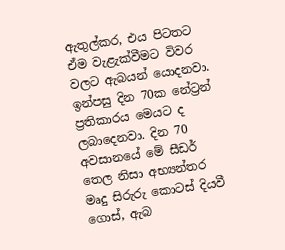ඇතුල්කර, එය පිටතට ඒම වැළැක්වීමට විවර වලට ඇබයන් යොදනවා. ඉන්පසු දින 70ක නේට්‍රන් ප්‍රතිකාරය මෙයට ද ලබාදෙනවා. දින 70 අවසානයේ මේ සීඩර් තෙල නිසා අභ්‍යන්තර මෘදු සිරුරු කොටස් දියවී ගොස්, ඇබ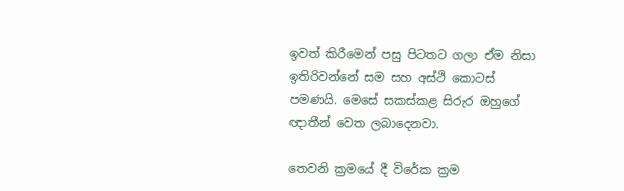ඉවත් කිරීමෙන් පසු පිටතට ගලා ඒම නිසා ඉතිරිවන්නේ සම සහ අස්ථි කොටස් පමණයි. මෙසේ සකස්කළ සිරුර ඔහුගේ ඥාතීන් වෙත ලබාදෙනවා.

තෙවනි ක්‍රමයේ දී විරේක ක්‍රම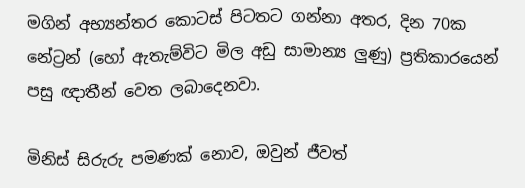මගින් අභ්‍යන්තර කොටස් පිටතට ගන්නා අතර, දින 70ක නේට්‍රන් (හෝ ඇතැම්විට මිල අඩු සාමාන්‍ය ලුණු) ප්‍රතිකාරයෙන් පසු ඥාතීන් වෙත ලබාදෙනවා.

මිනිස් සිරුරු පමණක් නොව, ඔවුන් ජීවත්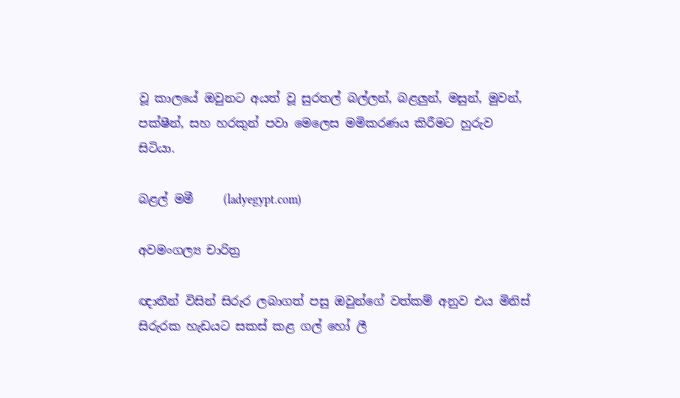වූ කාලයේ ඔවුනට අයත් වූ සුරතල් බල්ලන්, බළලුන්, මසුන්, මුවන්, පක්ෂීන්, සහ හරකුන් පවා මෙලෙස මමිකරණය කිරීමට හුරුව සිටියා.

බළල් මමී     (ladyegypt.com)

අවමංගල්‍ය චාරිත්‍ර

ඥාතීන් විසින් සිරුර ලබාගත් පසු ඔවුන්ගේ වත්කම් අනුව එය මිනිස් සිරුරක හැඩයට සකස් කළ ගල් හෝ ලී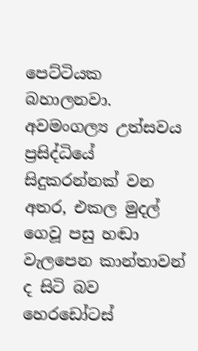පෙට්ටියක බහාලනවා. අවමංගල්‍ය උත්සවය ප්‍රසිද්ධියේ සිදුකරන්නක් වන අතර, එකල මුදල් ගෙවූ පසු හඬා වැලපෙන කාන්තාවන් ද සිටි බව හෙරඩෝටස්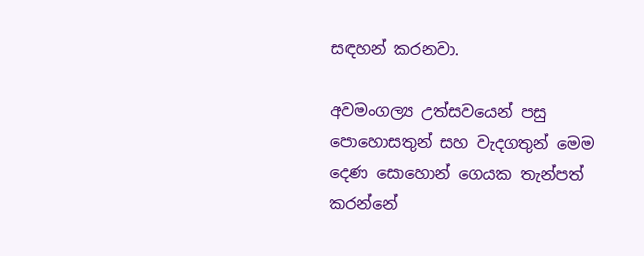සඳහන් කරනවා.

අවමංගල්‍ය උත්සවයෙන් පසු පොහොසතුන් සහ වැදගතුන් මෙම දෙණ සොහොන් ගෙයක තැන්පත් කරන්නේ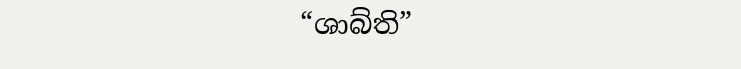“ශාබ්ති”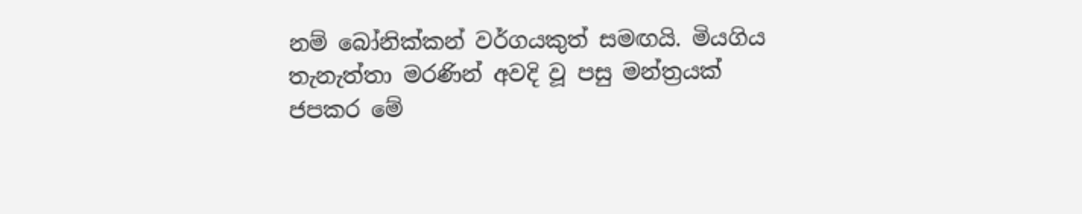නම් බෝනික්කන් වර්ගයකුත් සමඟයි. මියගිය තැනැත්තා මරණින් අවදි වූ පසු මන්ත්‍රයක් ජපකර මේ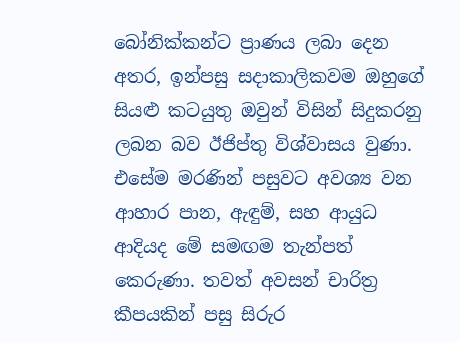බෝනික්කන්ට ප්‍රාණය ලබා දෙන අතර, ඉන්පසු සදාකාලිකවම ඔහුගේ සියළු කටයුතු ඔවුන් විසින් සිදුකරනු ලබන බව ඊජිප්තු විශ්වාසය වුණා. එසේම මරණින් පසුවට අවශ්‍ය වන ආහාර පාන, ඇඳුම්, සහ ආයුධ ආදියද මේ සමඟම තැන්පත් කෙරුණා. තවත් අවසන් චාරිත්‍ර කීපයකින් පසු සිරුර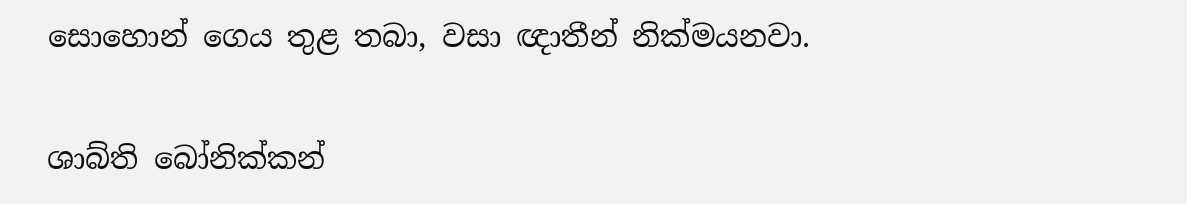සොහොන් ගෙය තුළ තබා, වසා ඥාතීන් නික්මයනවා.

ශාබ්ති බෝනික්කන්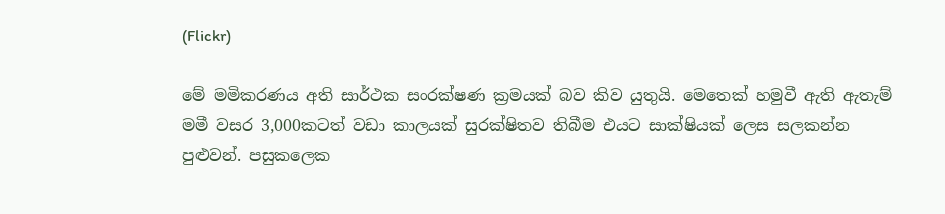(Flickr)

මේ මමිකරණය අති සාර්ථක සංරක්ෂණ ක්‍රමයක් බව කිව යුතුයි. මෙතෙක් හමුවී ඇති ඇතැම් මමී වසර 3,000කටත් වඩා කාලයක් සුරක්ෂිතව තිබීම එයට සාක්ෂියක් ලෙස සලකන්න පුළුවන්. පසුකලෙක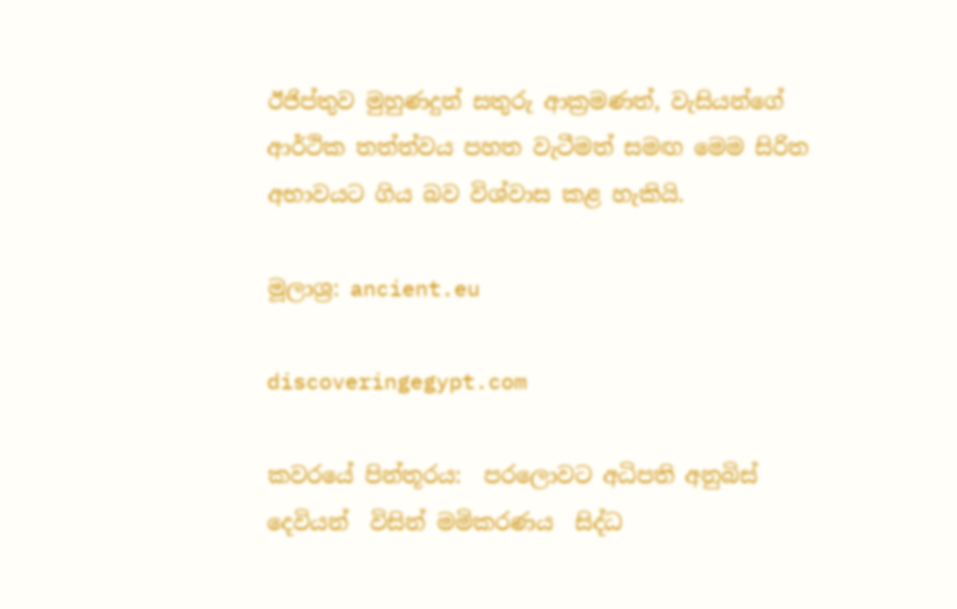ඊජිප්තුව මුහුණදුන් සතුරු ආක්‍රමණත්, වැසියන්ගේ ආර්ථික තත්ත්වය පහත වැටීමත් සමඟ මෙම සිරිත අභාවයට ගිය බව විශ්වාස කළ හැකියි.

මූලාශ්‍ර: ancient.eu

discoveringegypt.com

කවරයේ පින්තූරය:  පරලොවට අධිපති අනුබිස්  දෙවියන්  විසින් මමිකරණය  සිද්ධ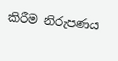කිරීම නිරුපණය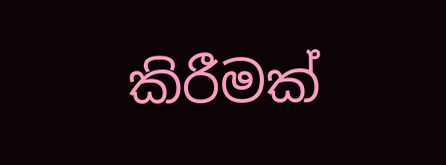කිරීමක්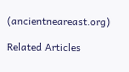(ancientneareast.org)

Related Articles